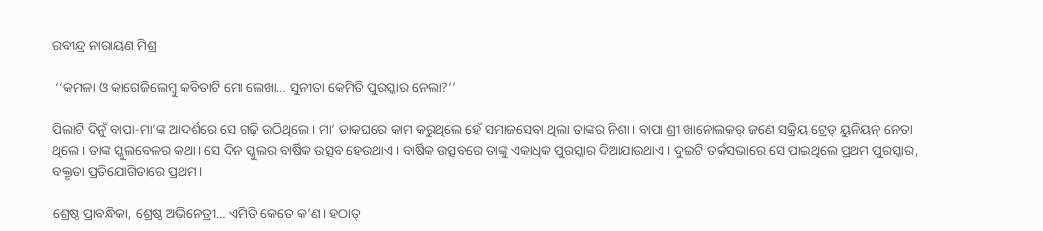ରବୀନ୍ଦ୍ର ନାରାୟଣ ମିଶ୍ର

 ‘‘କମଳା ଓ କାଗେଜିଲେମ୍ବୁ କବିତାଟି ମୋ ଲେଖା… ସୁନୀତା କେମିତି ପୁରସ୍କାର ନେଲା?’’

ପିଲାଟି ଦିନୁଁ ବାପା-ମା’ଙ୍କ ଆଦର୍ଶରେ ସେ ଗଢ଼ି ଉଠିଥିଲେ। ମା’ ଡାକଘରେ କାମ କରୁଥିଲେ ହେଁ ସମାଜସେବା ଥିଲା ତାଙ୍କର ନିଶା। ବାପା ଶ୍ରୀ ଖାନୋଲକର୍‌ ଜଣେ ସକ୍ରିୟ ଟ୍ରେଡ୍‌ ୟୁନିୟନ୍‌ ନେତା ଥିଲେ। ତାଙ୍କ ସ୍କୁଲବେଳର କଥା। ସେ ଦିନ ସ୍କୁଲର ବାର୍ଷିକ ଉତ୍ସବ ହେଉଥାଏ। ବାର୍ଷିକ ଉତ୍ସବରେ ତାଙ୍କୁ ଏକାଧିକ ପୁରସ୍କାର ଦିଆଯାଉଥାଏ। ଦୁଇଟି ତର୍କସଭାରେ ସେ ପାଇଥିଲେ ପ୍ରଥମ ପୁରସ୍କାର, ବକ୍ତୃତା ପ୍ରତିଯୋଗିତାରେ ପ୍ରଥମ।

ଶ୍ରେଷ୍ଠ ପ୍ରାବନ୍ଧିକା, ଶ୍ରେଷ୍ଠ ଅଭିନେତ୍ରୀ… ଏମିତି କେତେ କ’ଣ। ହଠାତ୍‌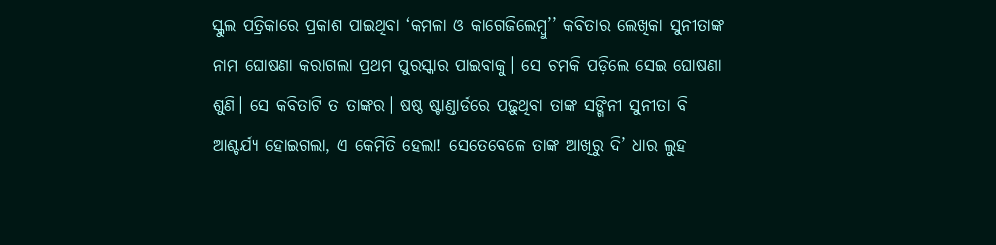ସ୍କୁଲ ପତ୍ରିକାରେ ପ୍ରକାଶ ପାଇଥିବା ‘କମଳା ଓ କାଗେଜିଲେମ୍ବୁ’’ କବିତାର ଲେଖିକା ସୁନୀତାଙ୍କ ନାମ ଘୋଷଣା କରାଗଲା ପ୍ରଥମ ପୁରସ୍କାର ପାଇବାକୁ। ସେ ଚମକି ପଡ଼ିଲେ ସେଇ ଘୋଷଣା ଶୁଣି। ସେ କବିତାଟି ତ ତାଙ୍କର। ଷଷ୍ଠ ଷ୍ଟାଣ୍ଡାର୍ଡରେ ପଢ଼ୁଥିବା ତାଙ୍କ ସଙ୍ଗିନୀ ସୁନୀତା ବି ଆଶ୍ଚର୍ଯ୍ୟ ହୋଇଗଲା, ଏ କେମିତି ହେଲା! ସେତେବେଳେ ତାଙ୍କ ଆଖିରୁ ଦି’ ଧାର ଲୁହ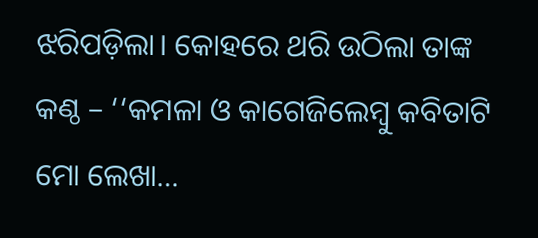ଝରିପଡ଼ିଲା। କୋହରେ ଥରି ଉଠିଲା ତାଙ୍କ କଣ୍ଠ – ‘‘କମଳା ଓ କାଗେଜିଲେମ୍ବୁ କବିତାଟି ମୋ ଲେଖା…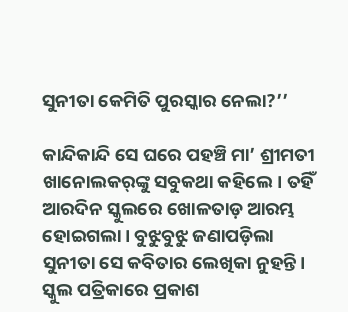ସୁନୀତା କେମିତି ପୁରସ୍କାର ନେଲା?’’

କାନ୍ଦିକାନ୍ଦି ସେ ଘରେ ପହଞ୍ଚି ମା’ ଶ୍ରୀମତୀ ଖାନୋଲକର୍‌ଙ୍କୁ ସବୁକଥା କହିଲେ। ତହିଁ ଆରଦିନ ସ୍କୁଲରେ ଖୋଳତାଡ଼ ଆରମ୍ଭ ହୋଇଗଲା। ବୁଝୁବୁଝୁ ଜଣାପଡ଼ିଲା ସୁନୀତା ସେ କବିତାର ଲେଖିକା ନୁହନ୍ତି। ସ୍କୁଲ ପତ୍ରିକାରେ ପ୍ରକାଶ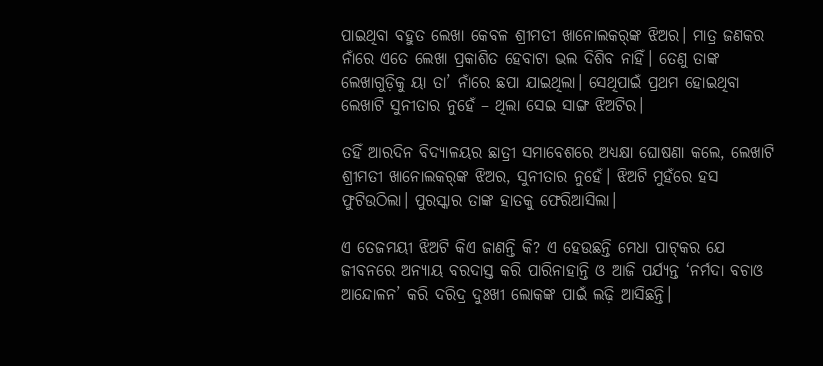ପାଇଥିବା ବହୁତ ଲେଖା କେବଳ ଶ୍ରୀମତୀ ଖାନୋଲକର୍‌ଙ୍କ ଝିଅର। ମାତ୍ର ଜଣକର ନାଁରେ ଏତେ ଲେଖା ପ୍ରକାଶିତ ହେବାଟା ଭଲ ଦିଶିବ ନାହିଁ। ତେଣୁ ତାଙ୍କ ଲେଖାଗୁଡ଼ିକୁ ୟା ତା’ ନାଁରେ ଛପା ଯାଇଥିଲା। ସେଥିପାଇଁ ପ୍ରଥମ ହୋଇଥିବା ଲେଖାଟି ସୁନୀତାର ନୁହେଁ – ଥିଲା ସେଇ ସାଙ୍ଗ ଝିଅଟିର।

ତହିଁ ଆରଦିନ ବିଦ୍ୟାଳୟର ଛାତ୍ରୀ ସମାବେଶରେ ଅଧ୍ୟକ୍ଷା ଘୋଷଣା କଲେ, ଲେଖାଟି ଶ୍ରୀମତୀ ଖାନୋଲକର୍‌ଙ୍କ ଝିଅର, ସୁନୀତାର ନୁହେଁ। ଝିଅଟି ମୁହଁରେ ହସ ଫୁଟିଉଠିଲା। ପୁରସ୍କାର ତାଙ୍କ ହାତକୁ ଫେରିଆସିଲା।

ଏ ତେଜମୟୀ ଝିଅଟି କିଏ ଜାଣନ୍ତି କି? ଏ ହେଉଛନ୍ତି ମେଧା ପାଟ୍‌କର ଯେ ଜୀବନରେ ଅନ୍ୟାୟ ବରଦାସ୍ତ କରି ପାରିନାହାନ୍ତି ଓ ଆଜି ପର୍ଯ୍ୟନ୍ତ ‘ନର୍ମଦା ବଚାଓ ଆନ୍ଦୋଳନ’ କରି ଦରିଦ୍ର ଦୁଃଖୀ ଲୋକଙ୍କ ପାଇଁ ଲଢ଼ି ଆସିଛନ୍ତି।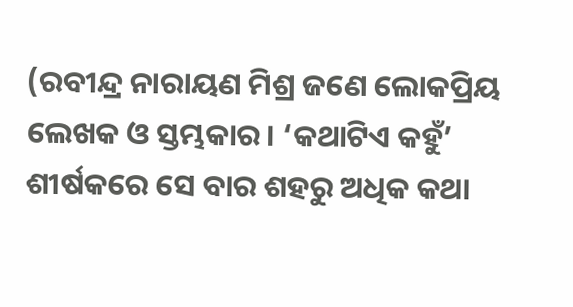(ରବୀନ୍ଦ୍ର ନାରାୟଣ ମିଶ୍ର ଜଣେ ଲୋକପ୍ରିୟ ଲେଖକ ଓ ସ୍ତମ୍ଭକାର। ‘କଥାଟିଏ କହୁଁ’ ଶୀର୍ଷକରେ ସେ ବାର ଶହରୁ ଅଧିକ କଥା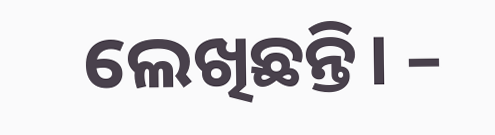ଲେଖିଛନ୍ତି। –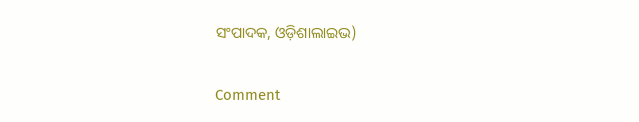ସଂପାଦକ, ଓଡ଼ିଶାଲାଇଭ)

Comment